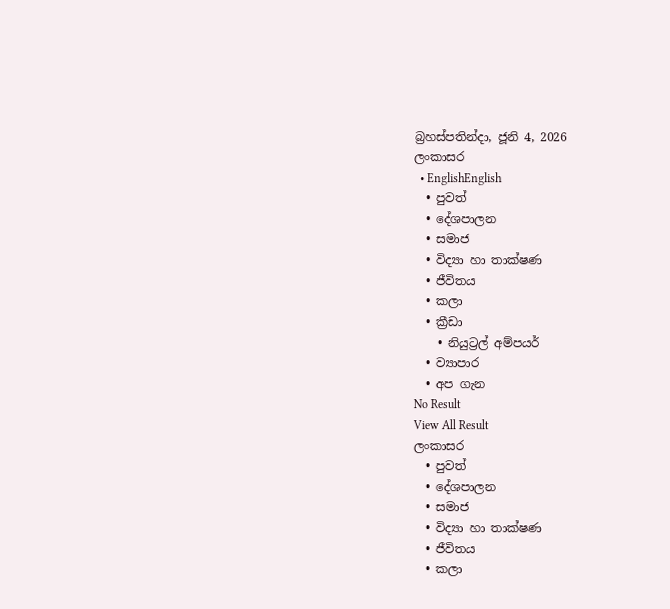බ්‍රහස්පතින්දා, ජූනි 4, 2026
ලංකාසර
  • EnglishEnglish
  • පුවත්
  • දේශපාලන
  • සමාජ
  • විද්‍යා හා තාක්ෂණ
  • ජීවිතය
  • කලා
  • ක්‍රීඩා
    • නියුට්‍රල් අම්පයර්
  • ව්‍යාපාර
  • අප ගැන
No Result
View All Result
ලංකාසර
  • පුවත්
  • දේශපාලන
  • සමාජ
  • විද්‍යා හා තාක්ෂණ
  • ජීවිතය
  • කලා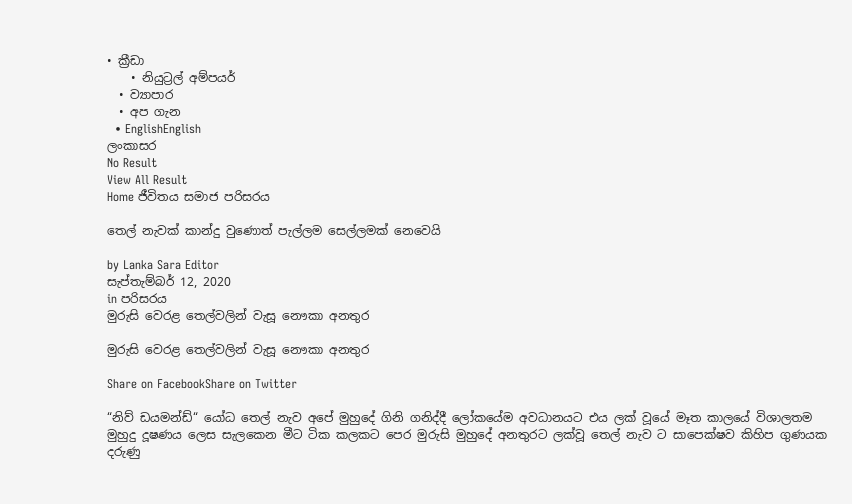• ක්‍රීඩා
    • නියුට්‍රල් අම්පයර්
  • ව්‍යාපාර
  • අප ගැන
  • EnglishEnglish
ලංකාසර
No Result
View All Result
Home ජීවිතය සමාජ පරිසරය

තෙල් නැවක් කාන්දු වුණොත් පැල්ලම සෙල්ලමක් නෙවෙයි

by Lanka Sara Editor
සැප්තැම්බර් 12, 2020
in පරිසරය
මුරුසි වෙරළ තෙල්වලින් වැසූ නෞකා අනතුර

මුරුසි වෙරළ තෙල්වලින් වැසූ නෞකා අනතුර

Share on FacebookShare on Twitter

“නිව් ඩයමන්ඩ්“ යෝධ තෙල් නැව අපේ මුහුදේ ගිනි ගනිද්දී ලෝකයේම අවධානයට එය ලක් වූයේ මෑත කාලයේ විශාලතම මුහුදු දූෂණය ලෙස සැලකෙන මීට ටික කලකට පෙර මුරුසි මුහුදේ අනතුරට ලක්වූ තෙල් නැව ට සාපෙක්ෂව කිහිප ගුණයක දරුණු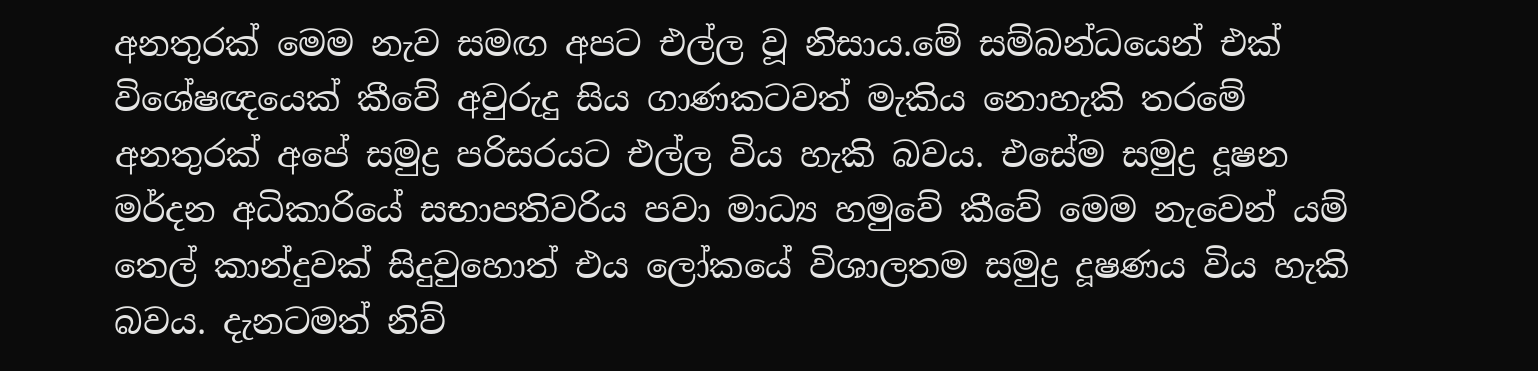අනතුරක් මෙම නැව සමඟ අපට එල්ල වූ නිසාය.මේ සම්බන්ධයෙන් එක් විශේෂඥයෙක් කීවේ අවුරුදු සිය ගාණකටවත් මැකිය නොහැකි තරමේ අනතුරක් අපේ සමුද්‍ර පරිසරයට එල්ල විය හැකි බවය. එසේම සමුද්‍ර දූෂන මර්දන අධිකාරියේ සභාපතිවරිය පවා මාධ්‍ය හමුවේ කීවේ මෙම නැවෙන් යම් තෙල් කාන්දුවක් සිදුවුහොත් එය ලෝකයේ විශාලතම සමුද්‍ර දූෂණය විය හැකි බවය. දැනටමත් නිව්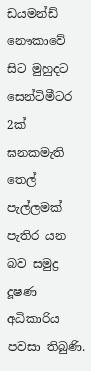ඩයමන්ඩ් නෞකාවේ සිට මුහුදට සෙන්ටිමීටර 2ක් ඝනකමැති තෙල් පැල්ලමක් පැතිර යන බව සමුද්‍ර දූෂණ අධිකාරිය පවසා තිබුණි.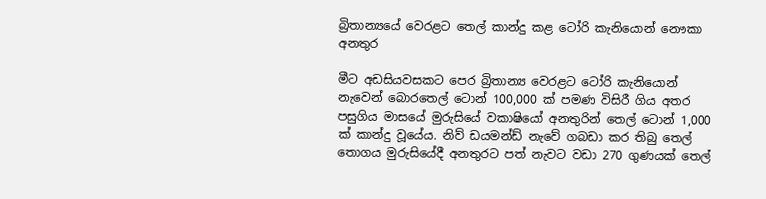බ්‍රිතාන්‍යයේ වෙරළට තෙල් කාන්දු කළ ටෝරි කැනියොන් නෞකා අනතුර

මීට අඩසියවසකට පෙර බ්‍රිතාන්‍ය වෙරළට ටෝරි කැනියොන් නැවෙන් බොරතෙල් ටොන් 100,000 ක් පමණ විසිරී ගිය අතර පසුගිය මාසයේ මුරුසියේ වකාෂියෝ අනතුරින් තෙල් ටොන් 1,000 ක් කාන්දු වූයේය. නිව් ඩයමන්ඩ් නැවේ ගබඩා කර තිබු තෙල් තොගය මුරුසියේදී අනතුරට පත් නැවට වඩා 270 ගුණයක් තෙල්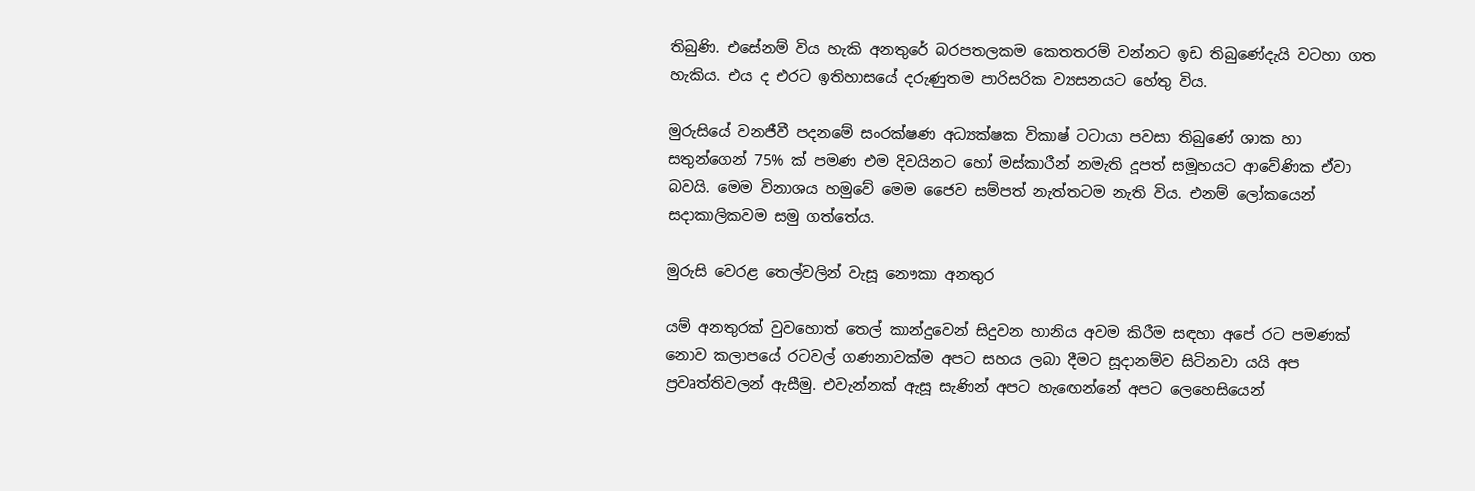තිබුණි. එසේනම් විය හැකි අනතුරේ බරපතලකම කෙතතරම් වන්නට ඉඩ තිබුණේදැයි වටහා ගත හැකිය. එය ද එරට ඉතිහාසයේ දරුණුතම පාරිසරික ව්‍යසනයට හේතු විය.

මුරුසියේ වනජීවී පදනමේ සංරක්ෂණ අධ්‍යක්ෂක විකාෂ් ටටායා පවසා තිබුණේ ශාක හා සතුන්ගෙන් 75% ක් පමණ එම දිවයිනට හෝ මස්කාරීන් නමැති දූපත් සමූහයට ආවේණික ඒවා බවයි. මෙම විනාශය හමුවේ මෙම ජෛව සම්පත් නැත්තටම නැති විය. එනම් ලෝකයෙන් සදාකාලිකවම සමු ගත්තේය.

මුරුසි වෙරළ තෙල්වලින් වැසූ නෞකා අනතුර

යම් අනතුරක් වුවහොත් තෙල් කාන්දුවෙන් සිදුවන හානිය අවම කිරීම සඳහා අපේ රට පමණක් නොව කලාපයේ රටවල් ගණනාවක්ම අපට සහය ලබා දීමට සූදානම්ව සිටිනවා යයි අප ප්‍රවෘත්තිවලන් ඇසීමු. එවැන්නක් ඇසූ සැණින් අපට හැඟෙන්නේ අපට ලෙහෙසියෙන්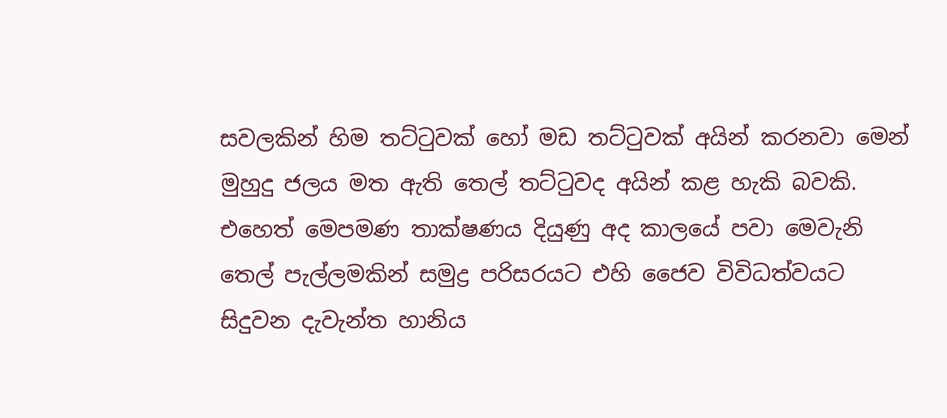සවලකින් හිම තට්ටුවක් හෝ මඩ තට්ටුවක් අයින් කරනවා මෙන් මුහුදු ජලය මත ඇති තෙල් තට්ටුවද අයින් කළ හැකි බවකි. එහෙත් මෙපමණ තාක්ෂණය දියුණු අද කාලයේ පවා මෙවැනි තෙල් පැල්ලමකින් සමුද්‍ර පරිසරයට එහි ජෛව විවිධත්වයට සිදුවන දැවැන්ත හානිය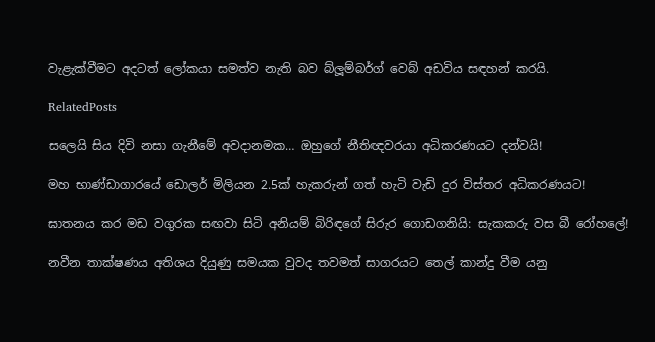වැළැක්වීමට අදටත් ලෝකයා සමත්ව නැති බව බ්ලූම්බර්ග් වෙබ් අඩවිය සඳහන් කරයි.

RelatedPosts

සලෙයි සිය දිවි නසා ගැනීමේ අවදානමක… ඔහුගේ නීතිඥවරයා අධිකරණයට දන්වයි!

මහ භාණ්ඩාගාරයේ ඩොලර් මිලියන 2.5ක් හැකරුන් ගත් හැටි වැඩි දුර විස්තර අධිකරණයට!

ඝාතනය කර මඩ වගුරක සඟවා සිටි අනියම් බිරිඳගේ සිරුර ගොඩගනියි: සැකකරු වස බී රෝහලේ!

නවීන තාක්ෂණය අතිශය දියුණු සමයක වුවද තවමත් සාගරයට තෙල් කාන්දු වීම යනු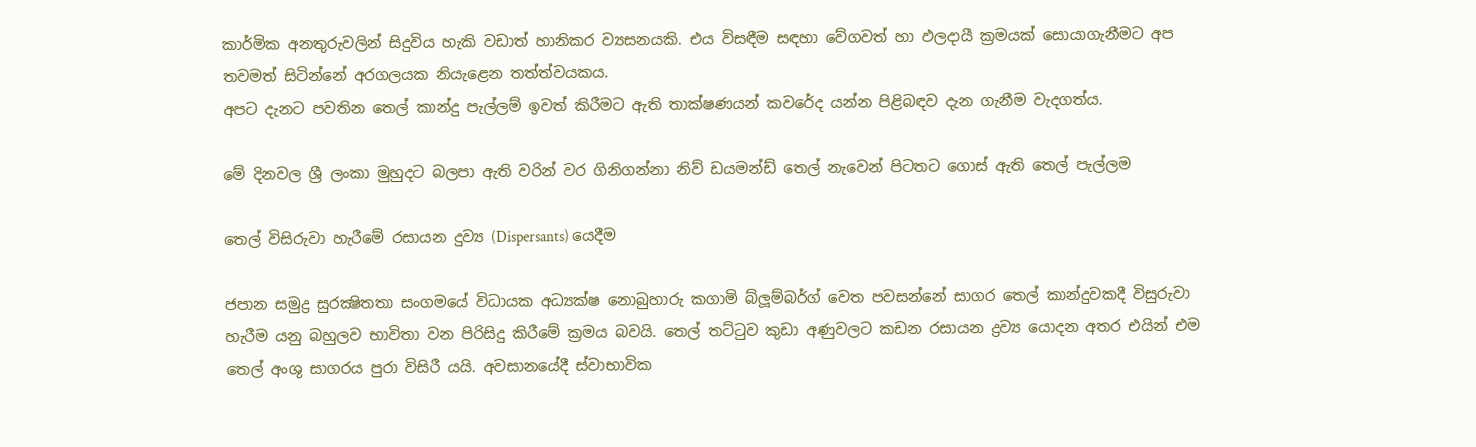කාර්මික අනතුරුවලින් සිදුවිය හැකි වඩාත් හානිකර ව්‍යසනයකි. එය විසඳීම සඳහා වේගවත් හා ඵලදායී ක්‍රමයක් සොයාගැනීමට අප තවමත් සිටින්නේ අරගලයක නියැළෙන තත්ත්වයකය.
අපට දැනට පවතින තෙල් කාන්දු පැල්ලම් ඉවත් කිරීමට ඇති තාක්ෂණයන් කවරේද යන්න පිළිබඳව දැන ගැනීම වැදගත්ය.

මේ දිනවල ශ්‍රී ලංකා මුහුදට බලපා ඇති වරින් වර ගිනිගන්නා නිව් ඩයමන්ඩ් තෙල් නැවෙන් පිටතට ගොස් ඇති තෙල් පැල්ලම

තෙල් විසිරුවා හැරීමේ රසායන දුව්‍ය (Dispersants) යෙදීම

ජපාන සමුද්‍ර සුරක්‍ෂිතතා සංගමයේ විධායක අධ්‍යක්ෂ නොබුහාරු කගාමි බ්ලූම්බර්ග් වෙත පවසන්නේ සාගර තෙල් කාන්දුවකදී විසුරුවා හැරීම යනු බහුලව භාවිතා වන පිරිසිදු කිරීමේ ක්‍රමය බවයි. තෙල් තට්ටුව කුඩා අණුවලට කඩන රසායන ද්‍රව්‍ය යොදන අතර එයින් එම තෙල් අංශු සාගරය පුරා විසිරී යයි. අවසානයේදී ස්වාභාවික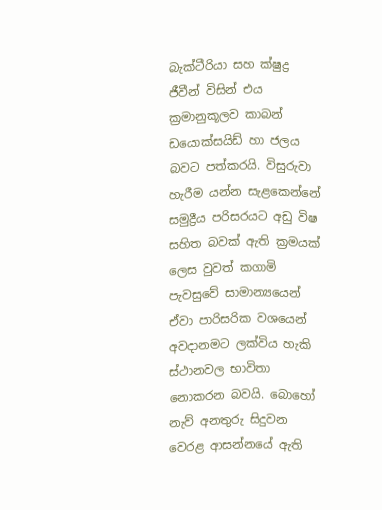බැක්ටීරියා සහ ක්ෂුද්‍ර ජීවීන් විසින් එය ක්‍රමානුකූලව කාබන් ඩයොක්සයිඩ් හා ජලය බවට පත්කරයි. විසුරුවා හැරීම යන්න සැළකෙන්නේ සමුද්‍රීය පරිසරයට අඩු විෂ සහිත බවක් ඇති ක්‍රමයක් ලෙස වුවත් කගාමි පැවසුවේ සාමාන්‍යයෙන් ඒවා පාරිසරික වශයෙන් අවදානමට ලක්විය හැකි ස්ථානවල භාවිතා නොකරන බවයි. බොහෝ නැව් අනතුරු සිදුවන වෙරළ ආසන්නයේ ඇති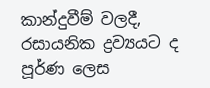කාන්දුවීම් වලදී, රසායනික ද්‍රව්‍යයට ද පූර්ණ ලෙස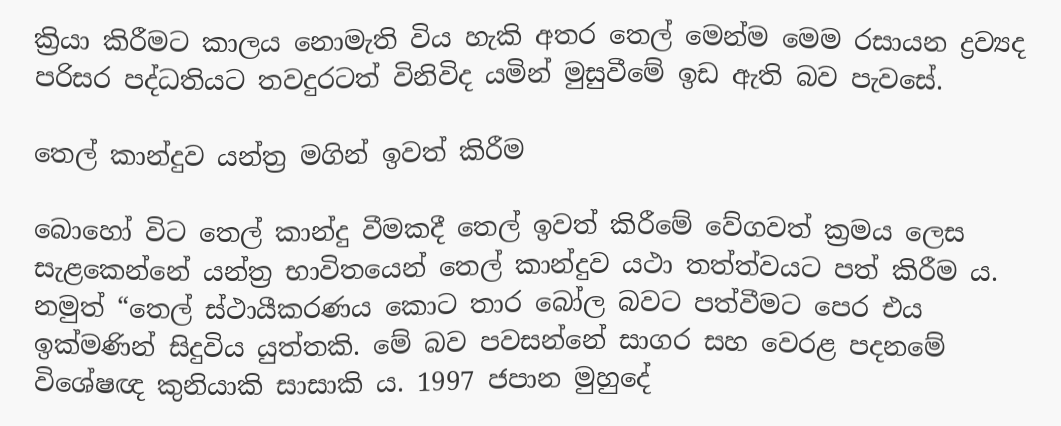ක්‍රියා කිරීමට කාලය නොමැති විය හැකි අතර තෙල් මෙන්ම මෙම රසායන ද්‍රව්‍යද පරිසර පද්ධතියට තවදුරටත් විනිවිද යමින් මුසුවීමේ ඉඩ ඇති බව පැවසේ.

තෙල් කාන්දුව යන්ත්‍ර මගින් ඉවත් කිරීම

බොහෝ විට තෙල් කාන්දු වීමකදී තෙල් ඉවත් කිරීමේ වේගවත් ක්‍රමය ලෙස සැළකෙන්නේ යන්ත්‍ර භාවිතයෙන් තෙල් කාන්දුව යථා තත්ත්වයට පත් කිරීම ය. නමුත් “තෙල් ස්ථායීකරණය කොට තාර බෝල බවට පත්වීමට පෙර එය ඉක්මණින් සිදුවිය යුත්තකි. මේ බව පවසන්නේ සාගර සහ වෙරළ පදනමේ විශේෂඥ කුනියාකි සාසාකි ය. 1997 ජපාන මුහුදේ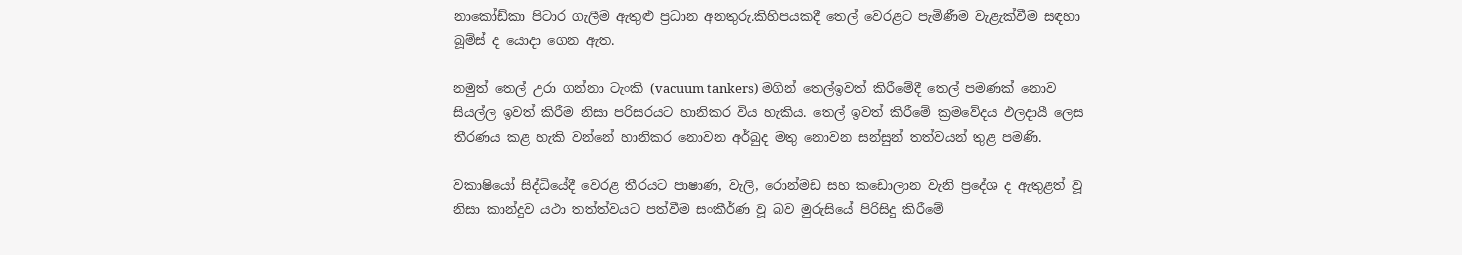නාකෝඩ්කා පිටාර ගැලීම ඇතුළු ප්‍රධාන අනතුරු.කිහිපයකදී තෙල් වෙරළට පැමිණීම වැළැක්වීම සඳහා බූම්ස් ද යොදා ගෙන ඇත.

නමුත් තෙල් උරා ගන්නා ටැංකි (vacuum tankers) මගින් තෙල්ඉවත් කිරීමේදී තෙල් පමණක් නොව සියල්ල ඉවත් කිරීම නිසා පරිසරයට හානිකර විය හැකිය. තෙල් ඉවත් කිරීමේ ක්‍රමවේදය ඵලදායී ලෙස තීරණය කළ හැකි වන්නේ හානිකර නොවන අර්බුද මතු නොවන සන්සුන් තත්වයන් තුළ පමණි.

වකාෂියෝ සිද්ධියේදී වෙරළ තීරයට පාෂාණ, වැලි, රොන්මඩ සහ කඩොලාන වැනි ප්‍රදේශ ද ඇතුළත් වූ නිසා කාන්දුව යථා තත්ත්වයට පත්වීම සංකීර්ණ වූ බව මුරුසියේ පිරිසිදු කිරීමේ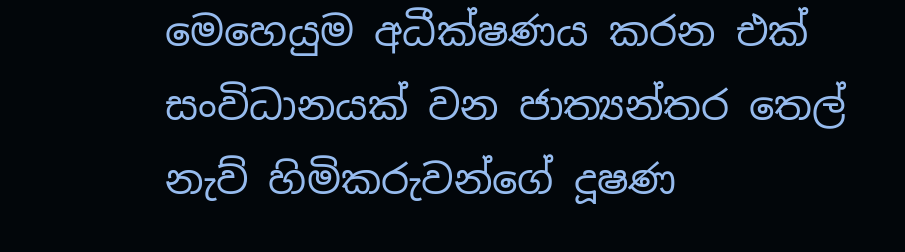මෙහෙයුම අධීක්ෂණය කරන එක් සංවිධානයක් වන ජාත්‍යන්තර තෙල් නැව් හිමිකරුවන්ගේ දූෂණ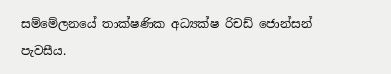සම්මේලනයේ තාක්ෂණික අධ්‍යක්ෂ රිචඩ් ජොන්සන් පැවසීය.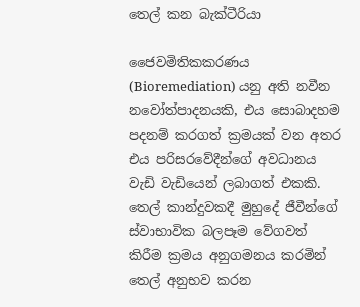තෙල් කන බැක්ටීරියා

ජෛවමිතිකකරණය (Bioremediation) යනු අති නවීන නවෝත්පාදනයකි, එය සොබාදහම පදනම් කරගත් ක්‍රමයක් වන අතර එය පරිසරවේදීන්ගේ අවධානය වැඩි වැඩියෙන් ලබාගත් එකකි. තෙල් කාන්දුවකදී මුහුදේ ජීවීන්ගේ ස්වාභාවික බලපෑම වේගවත් කිරීම ක්‍රමය අනුගමනය කරමින් තෙල් අනුභව කරන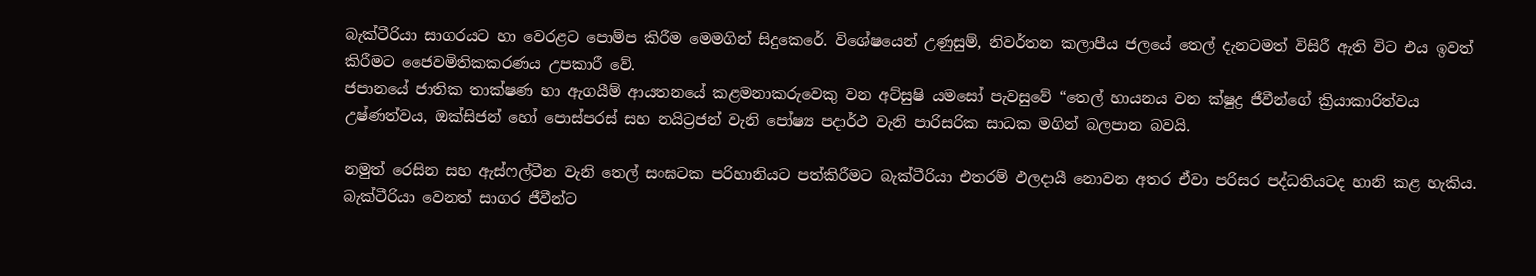බැක්ටීරියා සාගරයට හා වෙරළට පොම්ප කිරීම මෙමගින් සිදුකෙරේ. විශේෂයෙන් උණුසුම්, නිවර්තන කලාපීය ජලයේ තෙල් දැනටමත් විසිරී ඇති විට එය ඉවත් කිරීමට ජෛවමිතිකකරණය උපකාරී වේ.
ජපානයේ ජාතික තාක්ෂණ හා ඇගයීම් ආයතනයේ කළමනාකරුවෙකු වන අට්සුෂි යමසෝ පැවසුවේ “තෙල් හායනය වන ක්ෂුද්‍ර ජීවීන්ගේ ක්‍රියාකාරිත්වය උෂ්ණත්වය, ඔක්සිජන් හෝ පොස්පරස් සහ නයිට්‍රජන් වැනි පෝෂ්‍ය පදාර්ථ වැනි පාරිසරික සාධක මගින් බලපාන බවයි.

නමුත් රෙසින සහ ඇස්ෆල්ටීන වැනි තෙල් සංඝටක පරිහානියට පත්කිරීමට බැක්ටීරියා එතරම් ඵලදායී නොවන අතර ඒවා පරිසර පද්ධතියටද හානි කළ හැකිය. බැක්ටීරියා වෙනත් සාගර ජීවීන්ට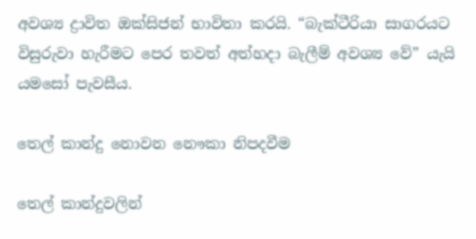අවශ්‍ය ද්‍රාවිත ඔක්සිජන් භාවිතා කරයි. “බැක්ටීරියා සාගරයට විසුරුවා හැරීමට පෙර තවත් අත්හදා බැලීම් අවශ්‍ය වේ” යැයි යමසෝ පැවසීය.

තෙල් කාන්දු නොවන නෞකා නිපදවීම

තෙල් කාන්දුවලින්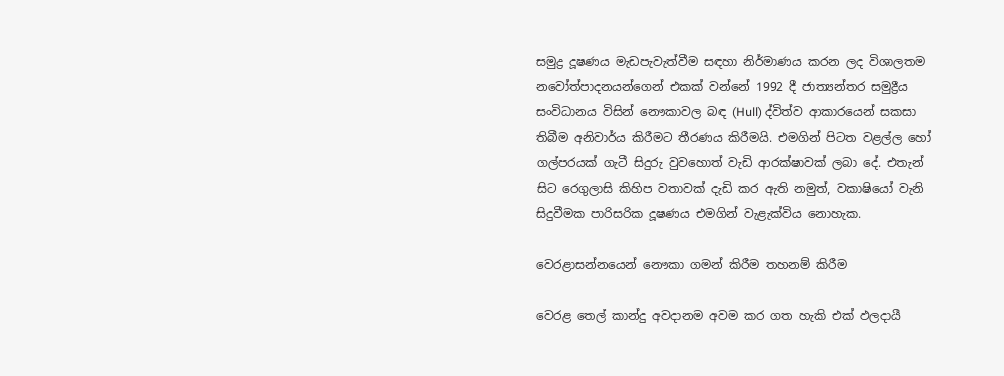සමුද්‍ර දූෂණය මැඩපැවැත්වීම සඳහා නිර්මාණය කරන ලද විශාලතම නවෝත්පාදනයන්ගෙන් එකක් වන්නේ 1992 දී ජාත්‍යන්තර සමුද්‍රීය සංවිධානය විසින් නෞකාවල බඳ (Hull) ද්විත්ව ආකාරයෙන් සකසා තිබීම අනිවාර්ය කිරීමට තීරණය කිරීමයි. එමගින් පිටත වළල්ල හෝ ගල්පරයක් ගැටී සිදුරු වුවහොත් වැඩි ආරක්ෂාවක් ලබා දේ. එතැන් සිට රෙගුලාසි කිහිප වතාවක් දැඩි කර ඇති නමුත්, වකාෂියෝ වැනි සිදුවීමක පාරිසරික දූෂණය එමගින් වැළැක්විය නොහැක.

වෙරළාසන්නයෙන් නෞකා ගමන් කිරීම තහනම් කිරීම

වෙරළ තෙල් කාන්දු අවදානම අවම කර ගත හැකි එක් ඵලදායී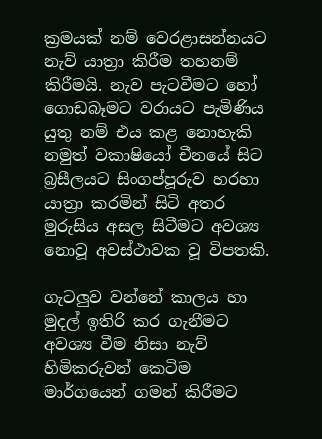ක්‍රමයක් නම් වෙරළාසන්නයට නැව් යාත්‍රා කිරීම තහනම් කිරීමයි. නැව පැටවීමට හෝ ගොඩබෑමට වරායට පැමිණිය යුතු නම් එය කළ නොහැකි නමුත් වකාෂියෝ චීනයේ සිට බ්‍රසීලයට සිංගප්පූරුව හරහා යාත්‍රා කරමින් සිටි අතර මුරුසිය අසල සිටීමට අවශ්‍ය නොවූ අවස්ථාවක වූ විපතකි.

ගැටලුව වන්නේ කාලය හා මුදල් ඉතිරි කර ගැනීමට අවශ්‍ය වීම නිසා නැව් හිමිකරුවන් කෙටිම මාර්ගයෙන් ගමන් කිරීමට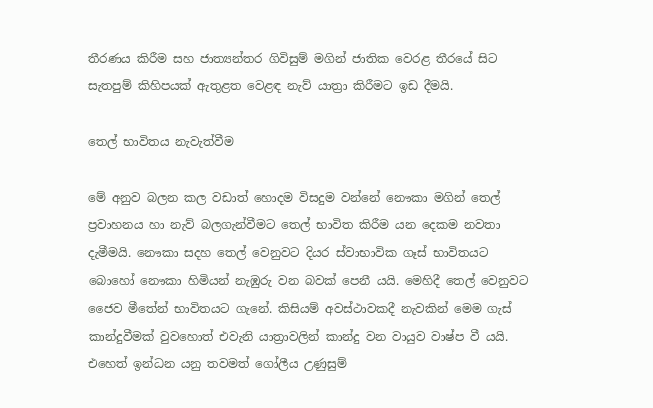තීරණය කිරීම සහ ජාත්‍යන්තර ගිවිසුම් මගින් ජාතික වෙරළ තීරයේ සිට සැතපුම් කිහිපයක් ඇතුළත වෙළඳ නැව් යාත්‍රා කිරීමට ඉඩ දීමයි.

තෙල් භාවිතය නැවැත්වීම

මේ අනුව බලන කල වඩාත් හොදම විසදුම වන්නේ නෞකා මගින් තෙල් ප්‍රවාහනය හා නැව් බලගැන්වීමට තෙල් භාවිත කිරීම යන දෙකම නවතා දැමීමයි. නෞකා සදහ තෙල් වෙනුවට දියර ස්වාභාවික ගෑස් භාවිතයට බොහෝ නෞකා හිමියන් නැඹුරු වන බවක් පෙනී යයි. මෙහිදී තෙල් වෙනුවට ජෛව මීතේන් භාවිතයට ගැනේ. කිසියම් අවස්ථාවකදී නැවකින් මෙම ගැස් කාන්දුවීමක් වුවහොත් එවැනි යාත්‍රාවලින් කාන්දු වන වායුව වාෂ්ප වී යයි. එහෙත් ඉන්ධන යනු තවමත් ගෝලීය උණුසුම්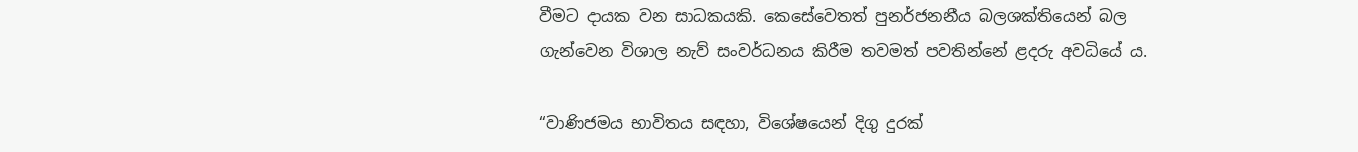වීමට දායක වන සාධකයකි. කෙසේවෙතත් පුනර්ජනනීය බලශක්තියෙන් බල ගැන්වෙන විශාල නැව් සංවර්ධනය කිරීම තවමත් පවතින්නේ ළදරු අවධියේ ය.

“වාණිජමය භාවිතය සඳහා, විශේෂයෙන් දිගු දුරක්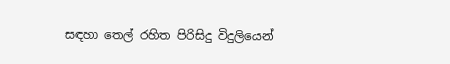සඳහා තෙල් රහිත පිරිසිදු විදුලියෙන්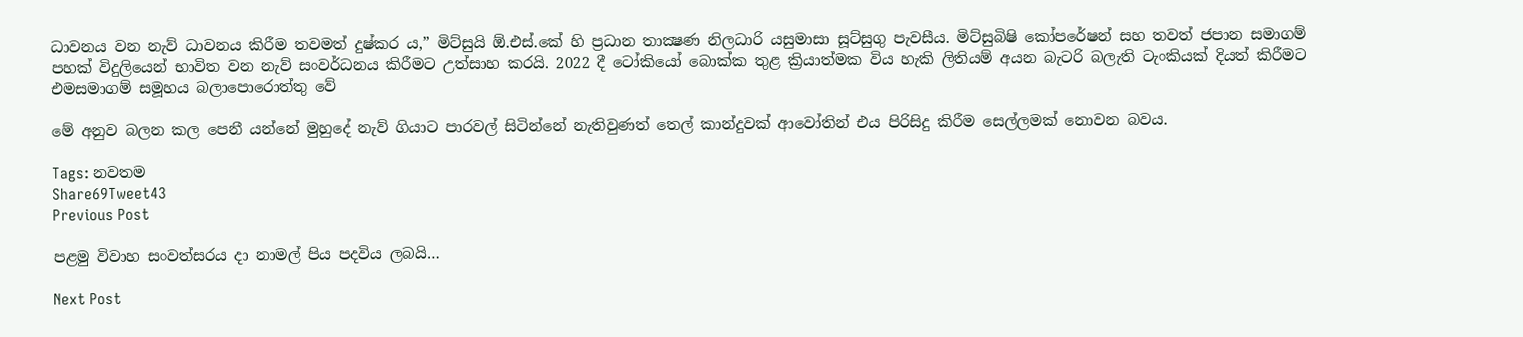ධාවනය වන නැව් ධාවනය කිරීම තවමත් දුෂ්කර ය,” මිට්සුයි ඕ.එස්.කේ හි ප්‍රධාන තාක්‍ෂණ නිලධාරි යසුමාසා සූට්සුගු පැවසීය. මිට්සුබිෂි කෝපරේෂන් සහ තවත් ජපාන සමාගම් පහක් විදුලියෙන් භාවිත වන නැව් සංවර්ධනය කිරීමට උත්සාහ කරයි. 2022 දී ටෝකියෝ බොක්ක තුළ ක්‍රියාත්මක විය හැකි ලිතියම් අයන බැටරි බලැති ටැංකියක් දියත් කිරීමට එමසමාගම් සමූහය බලාපොරොත්තු වේ

මේ අනුව බලන කල පෙනී යන්නේ මුහුදේ නැව් ගියාට පාරවල් සිටින්නේ නැතිවුණත් තෙල් කාන්දුවක් ආවෝතින් එය පිරිසිදු කිරීම සෙල්ලමක් නොවන බවය.

Tags: නවතම
Share69Tweet43
Previous Post

පළමු විවාහ සංවත්සරය දා නාමල් පිය පදවිය ලබයි…

Next Post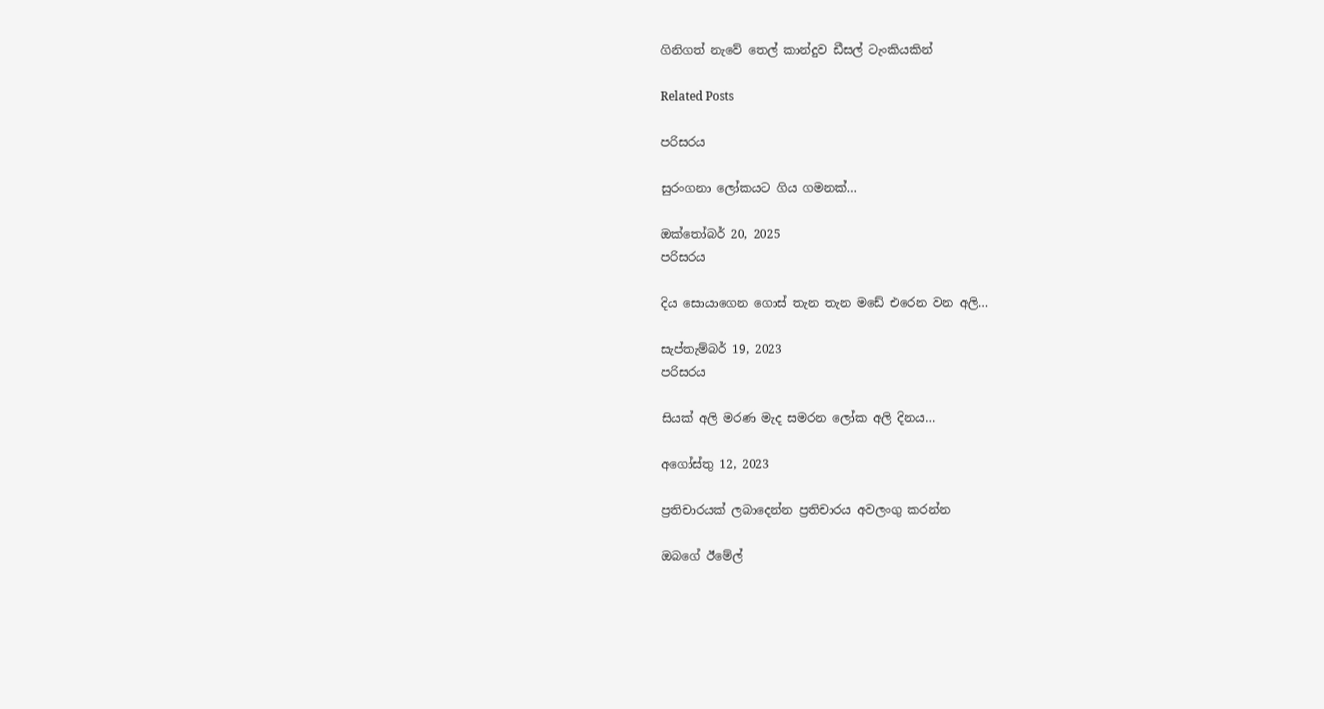ගිනිගත් නැවේ තෙල් කාන්දුව ඩීසල් ටැංකියකින්

Related Posts

පරිසරය

සුරංගනා ලෝකයට ගිය ගමනක්…

ඔක්තෝබර් 20, 2025
පරිසරය

දිය සොයාගෙන ගොස් තැන තැන මඩේ එරෙන වන අලි…

සැප්තැම්බර් 19, 2023
පරිසරය

සියක් අලි මරණ මැද සමරන ලෝක අලි දිනය…

අගෝස්තු 12, 2023

ප්‍රතිචාරයක් ලබාදෙන්න ප්‍රතිචාරය අවලංගු කරන්න

ඔබගේ ඊමේල්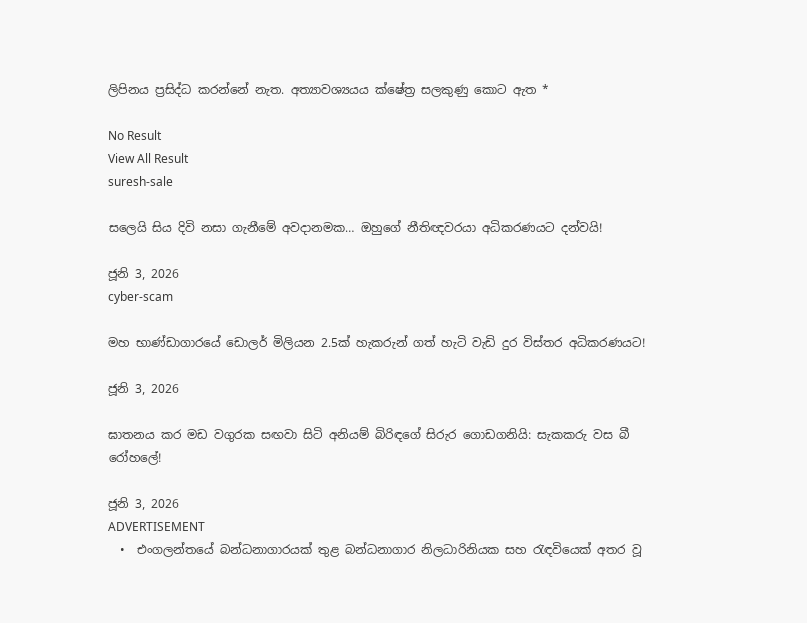ලිපිනය ප්‍රසිද්ධ කරන්නේ නැත. අත්‍යාවශ්‍යයය ක්ෂේත්‍ර සලකුණු කොට ඇත *

No Result
View All Result
suresh-sale

සලෙයි සිය දිවි නසා ගැනීමේ අවදානමක… ඔහුගේ නීතිඥවරයා අධිකරණයට දන්වයි!

ජූනි 3, 2026
cyber-scam

මහ භාණ්ඩාගාරයේ ඩොලර් මිලියන 2.5ක් හැකරුන් ගත් හැටි වැඩි දුර විස්තර අධිකරණයට!

ජූනි 3, 2026

ඝාතනය කර මඩ වගුරක සඟවා සිටි අනියම් බිරිඳගේ සිරුර ගොඩගනියි: සැකකරු වස බී රෝහලේ!

ජූනි 3, 2026
ADVERTISEMENT
  •  එංගලන්තයේ බන්ධනාගාරයක් තුළ බන්ධනාගාර නිලධාරිනියක සහ රැඳවියෙක් අතර වූ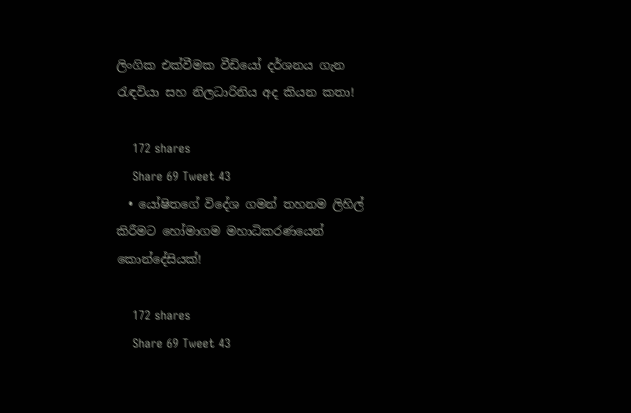ලිංගික එක්වීමක වීඩියෝ දර්ශනය ගැන     රැඳවියා සහ නිලධාරිනිය අද කියන කතා!

    172 shares
    Share 69 Tweet 43
  • යෝෂිතගේ විදේශ ගමන් තහනම ලිහිල් කිරීමට හෝමාගම මහාධිකරණයෙන් කොන්දේසියක්!

    172 shares
    Share 69 Tweet 43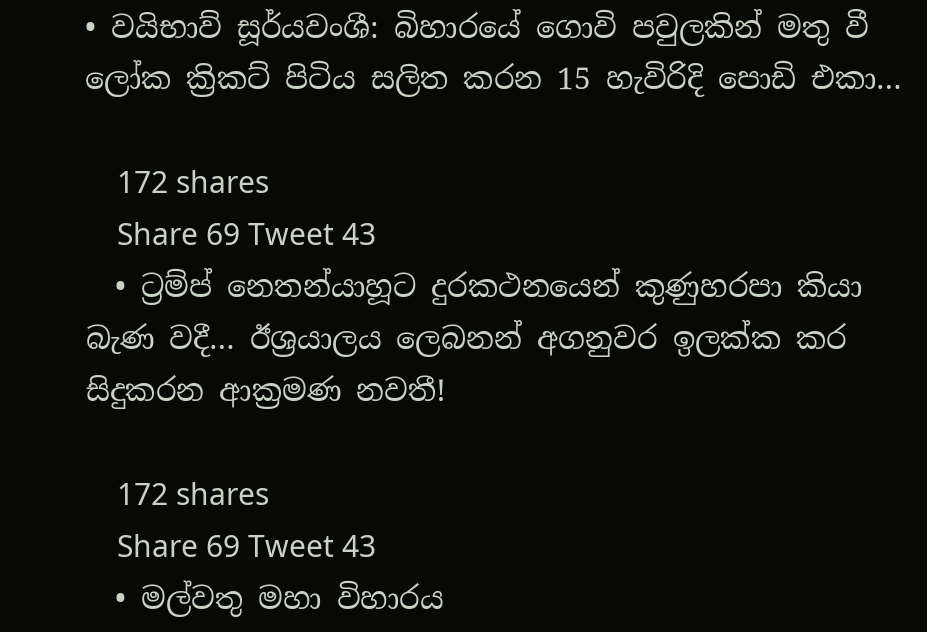• වයිභාව් සූර්යවංශී: බිහාරයේ ගොවි පවුලකින් මතු වී ලෝක ක්‍රිකට් පිටිය සලිත කරන 15 හැවිරිදි පොඩි එකා…

    172 shares
    Share 69 Tweet 43
  • ට්‍රම්ප් නෙතන්යාහූට දුරකථනයෙන් කුණුහරපා කියා බැණ වදී… ඊශ්‍රයාලය ලෙබනන් අගනුවර ඉලක්ක කර සිදුකරන ආක්‍රමණ නවතී!

    172 shares
    Share 69 Tweet 43
  • මල්වතු මහා විහාරය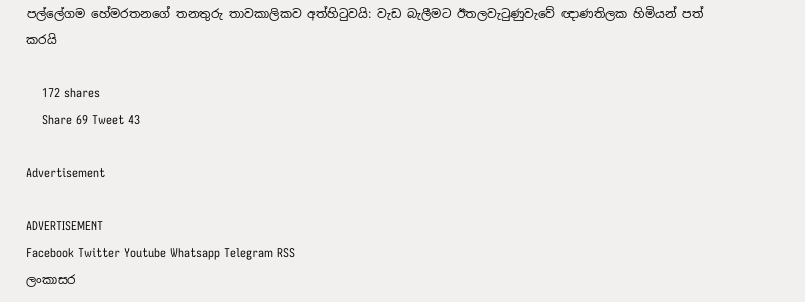පල්ලේගම හේමරතනගේ තනතුරු තාවකාලිකව අත්හිටුවයි: වැඩ බැලීමට ඊතලවැටුණුවැවේ ඥාණතිලක හිමියන් පත් කරයි

    172 shares
    Share 69 Tweet 43

Advertisement

ADVERTISEMENT
Facebook Twitter Youtube Whatsapp Telegram RSS
ලංකාසර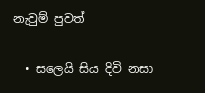නැවුම් පුවත්

  • සලෙයි සිය දිවි නසා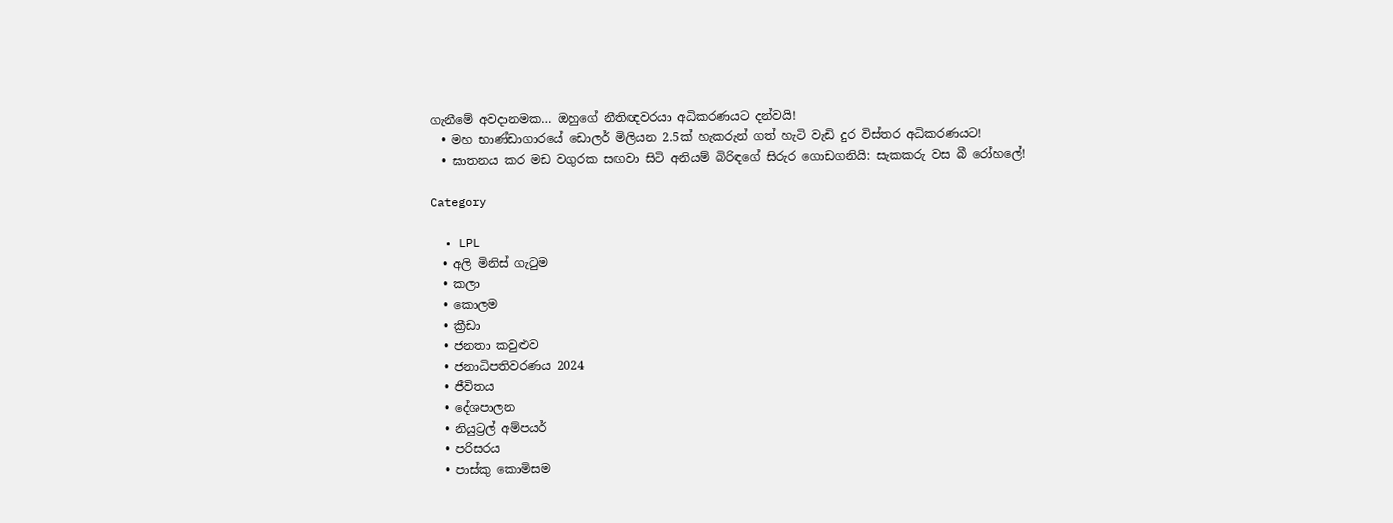ගැනීමේ අවදානමක… ඔහුගේ නීතිඥවරයා අධිකරණයට දන්වයි!
  • මහ භාණ්ඩාගාරයේ ඩොලර් මිලියන 2.5ක් හැකරුන් ගත් හැටි වැඩි දුර විස්තර අධිකරණයට!
  • ඝාතනය කර මඩ වගුරක සඟවා සිටි අනියම් බිරිඳගේ සිරුර ගොඩගනියි: සැකකරු වස බී රෝහලේ!

Category

  • LPL
  • අලි මිනිස් ගැටුම
  • කලා
  • කොලම
  • ක්‍රීඩා
  • ජනතා කවුළුව
  • ජනාධිපතිවරණය 2024
  • ජීවිතය
  • දේශපාලන
  • නියුට්‍රල් අම්පයර්
  • පරිසරය
  • පාස්කු කොමිසම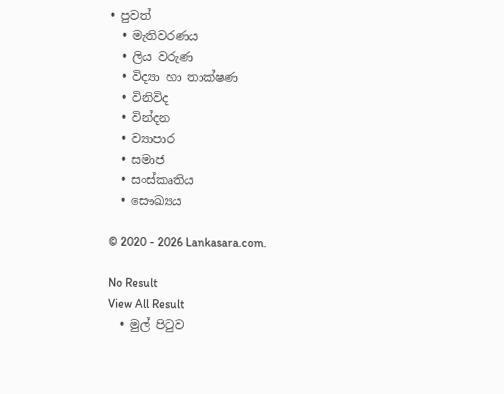• පුවත්
  • මැතිවරණය
  • ලිය වරුණ
  • විද්‍යා හා තාක්ෂණ
  • විනිවිද
  • වින්දන
  • ව්‍යාපාර
  • සමාජ
  • සංස්කෘතිය
  • සෞඛ්‍යය

© 2020 - 2026 Lankasara.com.

No Result
View All Result
  • මුල් පිටුව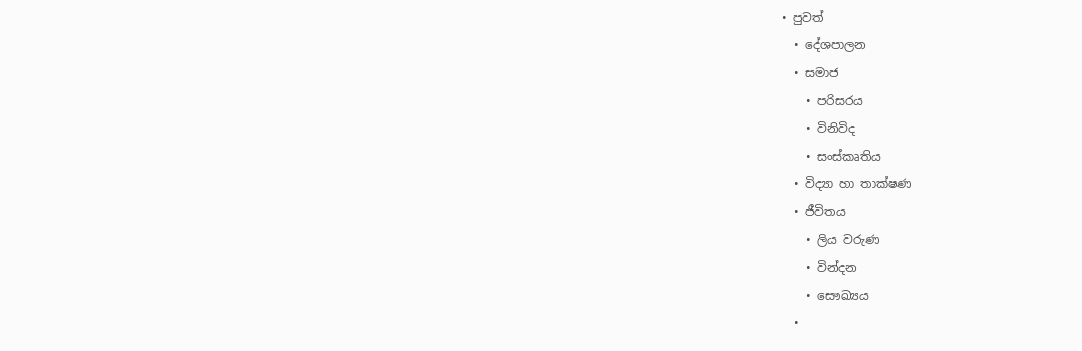• පුවත්
  • දේශපාලන
  • සමාජ
    • පරිසරය
    • විනිවිද
    • සංස්කෘතිය
  • විද්‍යා හා තාක්ෂණ
  • ජීවිතය
    • ලිය වරුණ
    • වින්දන
    • සෞඛ්‍යය
  •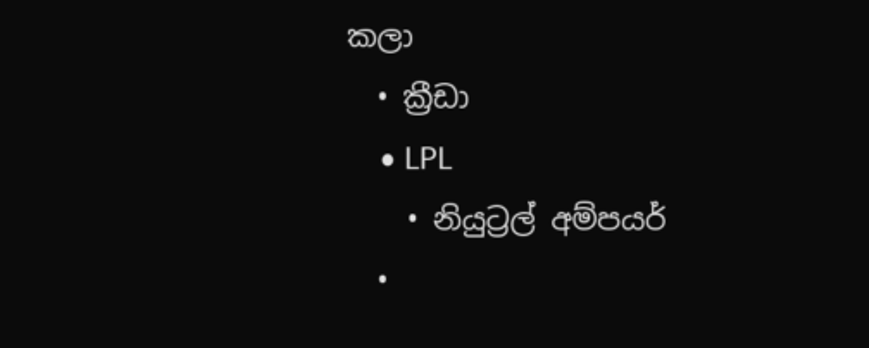කලා
  • ක්‍රීඩා
    • LPL
    • නියුට්‍රල් අම්පයර්
  •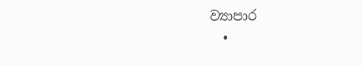ව්‍යාපාර
  •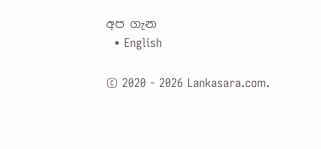අප ගැන
  • English

© 2020 - 2026 Lankasara.com.